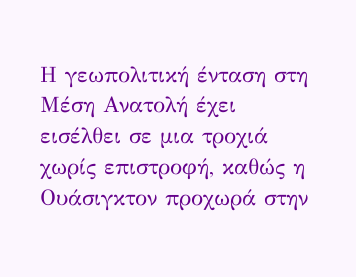Η γεωπολιτική ένταση στη Μέση Ανατολή έχει εισέλθει σε μια τροχιά χωρίς επιστροφή, καθώς η Ουάσιγκτον προχωρά στην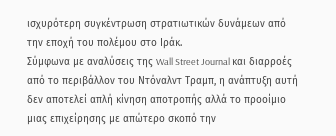ισχυρότερη συγκέντρωση στρατιωτικών δυνάμεων από την εποχή του πολέμου στο Ιράκ.
Σύμφωνα με αναλύσεις της Wall Street Journal και διαρροές από το περιβάλλον του Ντόναλντ Τραμπ, η ανάπτυξη αυτή δεν αποτελεί απλή κίνηση αποτροπής αλλά το προοίμιο μιας επιχείρησης με απώτερο σκοπό την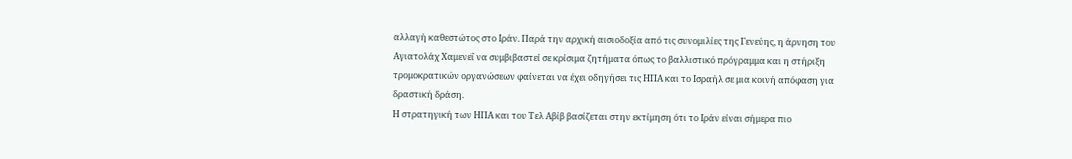αλλαγή καθεστώτος στο Ιράν. Παρά την αρχική αισιοδοξία από τις συνομιλίες της Γενεύης, η άρνηση του Αγιατολάχ Χαμενεΐ να συμβιβαστεί σε κρίσιμα ζητήματα όπως το βαλλιστικό πρόγραμμα και η στήριξη τρομοκρατικών οργανώσεων φαίνεται να έχει οδηγήσει τις ΗΠΑ και το Ισραήλ σε μια κοινή απόφαση για δραστική δράση.
Η στρατηγική των ΗΠΑ και του Τελ Αβίβ βασίζεται στην εκτίμηση ότι το Ιράν είναι σήμερα πιο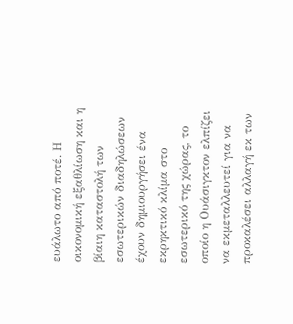ευάλωτο από ποτέ. Η οικονομική εξαθλίωση και η βίαιη καταστολή των εσωτερικών διαδηλώσεων έχουν δημιουργήσει ένα εκρηκτικό κλίμα στο εσωτερικό της χώρας, το οποίο η Ουάσιγκτον ελπίζει να εκμεταλλευτεί για να προκαλέσει αλλαγή εκ των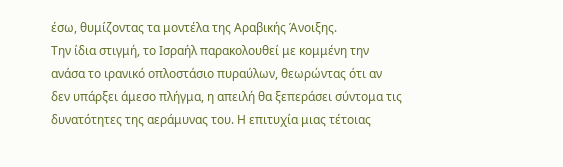έσω, θυμίζοντας τα μοντέλα της Αραβικής Άνοιξης.
Την ίδια στιγμή, το Ισραήλ παρακολουθεί με κομμένη την ανάσα το ιρανικό οπλοστάσιο πυραύλων, θεωρώντας ότι αν δεν υπάρξει άμεσο πλήγμα, η απειλή θα ξεπεράσει σύντομα τις δυνατότητες της αεράμυνας του. Η επιτυχία μιας τέτοιας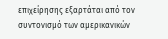επιχείρησης εξαρτάται από τον συντονισμό των αμερικανικών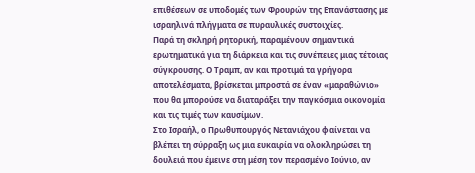επιθέσεων σε υποδομές των Φρουρών της Επανάστασης με ισραηλινά πλήγματα σε πυραυλικές συστοιχίες.
Παρά τη σκληρή ρητορική, παραμένουν σημαντικά ερωτηματικά για τη διάρκεια και τις συνέπειες μιας τέτοιας σύγκρουσης. Ο Τραμπ, αν και προτιμά τα γρήγορα αποτελέσματα, βρίσκεται μπροστά σε έναν «μαραθώνιο» που θα μπορούσε να διαταράξει την παγκόσμια οικονομία και τις τιμές των καυσίμων.
Στο Ισραήλ, ο Πρωθυπουργός Νετανιάχου φαίνεται να βλέπει τη σύρραξη ως μια ευκαιρία να ολοκληρώσει τη δουλειά που έμεινε στη μέση τον περασμένο Ιούνιο, αν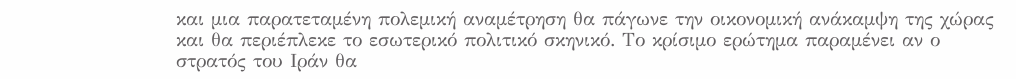και μια παρατεταμένη πολεμική αναμέτρηση θα πάγωνε την οικονομική ανάκαμψη της χώρας και θα περιέπλεκε το εσωτερικό πολιτικό σκηνικό. Το κρίσιμο ερώτημα παραμένει αν ο στρατός του Ιράν θα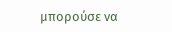μπορούσε να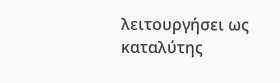λειτουργήσει ως καταλύτης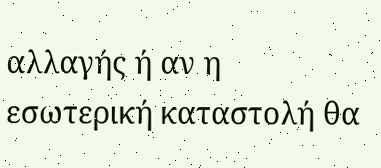αλλαγής ή αν η εσωτερική καταστολή θα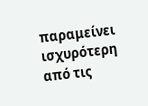παραμείνει ισχυρότερη από τις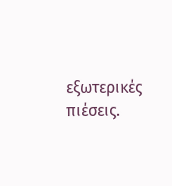εξωτερικές πιέσεις.